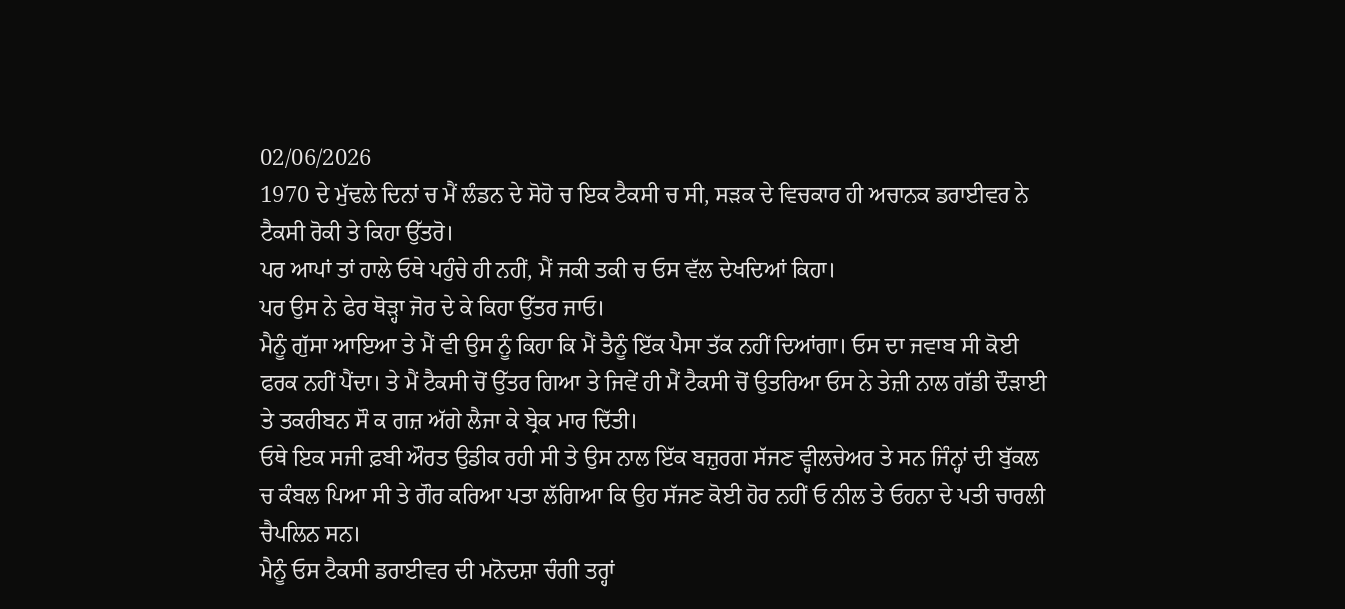02/06/2026
1970 ਦੇ ਮੁੱਢਲੇ ਦਿਨਾਂ ਚ ਮੈਂ ਲੰਡਨ ਦੇ ਸੋਹੋ ਚ ਇਕ ਟੈਕਸੀ ਚ ਸੀ, ਸੜਕ ਦੇ ਵਿਚਕਾਰ ਹੀ ਅਚਾਨਕ ਡਰਾਈਵਰ ਨੇ ਟੈਕਸੀ ਰੋਕੀ ਤੇ ਕਿਹਾ ਉੱਤਰੋ।
ਪਰ ਆਪਾਂ ਤਾਂ ਹਾਲੇ ਓਥੇ ਪਹੁੰਚੇ ਹੀ ਨਹੀਂ, ਮੈਂ ਜਕੀ ਤਕੀ ਚ ਓਸ ਵੱਲ ਦੇਖਦਿਆਂ ਕਿਹਾ।
ਪਰ ਉਸ ਨੇ ਫੇਰ ਥੋੜ੍ਹਾ ਜੋਰ ਦੇ ਕੇ ਕਿਹਾ ਉੱਤਰ ਜਾਓ।
ਮੈਨੂੰ ਗੁੱਸਾ ਆਇਆ ਤੇ ਮੈਂ ਵੀ ਉਸ ਨੂੰ ਕਿਹਾ ਕਿ ਮੈਂ ਤੈਨੂੰ ਇੱਕ ਪੈਸਾ ਤੱਕ ਨਹੀਂ ਦਿਆਂਗਾ। ਓਸ ਦਾ ਜਵਾਬ ਸੀ ਕੋਈ ਫਰਕ ਨਹੀਂ ਪੈਂਦਾ। ਤੇ ਮੈਂ ਟੈਕਸੀ ਚੋਂ ਉੱਤਰ ਗਿਆ ਤੇ ਜਿਵੇਂ ਹੀ ਮੈਂ ਟੈਕਸੀ ਚੋਂ ਉਤਰਿਆ ਓਸ ਨੇ ਤੇਜ਼ੀ ਨਾਲ ਗੱਡੀ ਦੌੜਾਈ ਤੇ ਤਕਰੀਬਨ ਸੌ ਕ ਗਜ਼ ਅੱਗੇ ਲੈਜਾ ਕੇ ਬ੍ਰੇਕ ਮਾਰ ਦਿੱਤੀ।
ਓਥੇ ਇਕ ਸਜੀ ਫ਼ਬੀ ਔਰਤ ਉਡੀਕ ਰਹੀ ਸੀ ਤੇ ਉਸ ਨਾਲ ਇੱਕ ਬਜ਼ੁਰਗ ਸੱਜਣ ਵ੍ਹੀਲਚੇਅਰ ਤੇ ਸਨ ਜਿੰਨ੍ਹਾਂ ਦੀ ਬੁੱਕਲ ਚ ਕੰਬਲ ਪਿਆ ਸੀ ਤੇ ਗੌਰ ਕਰਿਆ ਪਤਾ ਲੱਗਿਆ ਕਿ ਉਹ ਸੱਜਣ ਕੋਈ ਹੋਰ ਨਹੀਂ ਓ ਨੀਲ ਤੇ ਓਹਨਾ ਦੇ ਪਤੀ ਚਾਰਲੀ ਚੈਪਲਿਨ ਸਨ।
ਮੈਨੂੰ ਓਸ ਟੈਕਸੀ ਡਰਾਈਵਰ ਦੀ ਮਨੋਦਸ਼ਾ ਚੰਗੀ ਤਰ੍ਹਾਂ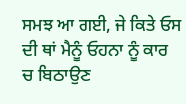ਸਮਝ ਆ ਗਈ, ਜੇ ਕਿਤੇ ਓਸ ਦੀ ਥਾਂ ਮੈਨੂੰ ਓਹਨਾ ਨੂੰ ਕਾਰ ਚ ਬਿਠਾਉਣ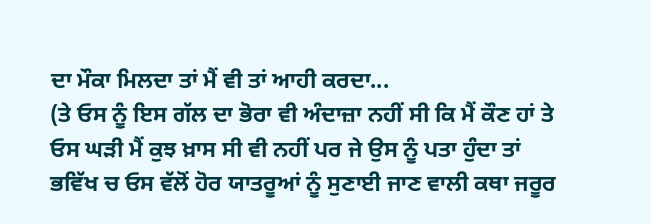ਦਾ ਮੌਕਾ ਮਿਲਦਾ ਤਾਂ ਮੈਂ ਵੀ ਤਾਂ ਆਹੀ ਕਰਦਾ...
(ਤੇ ਓਸ ਨੂੰ ਇਸ ਗੱਲ ਦਾ ਭੋਰਾ ਵੀ ਅੰਦਾਜ਼ਾ ਨਹੀਂ ਸੀ ਕਿ ਮੈਂ ਕੌਣ ਹਾਂ ਤੇ ਓਸ ਘੜੀ ਮੈਂ ਕੁਝ ਖ਼ਾਸ ਸੀ ਵੀ ਨਹੀਂ ਪਰ ਜੇ ਉਸ ਨੂੰ ਪਤਾ ਹੁੰਦਾ ਤਾਂ ਭਵਿੱਖ ਚ ਓਸ ਵੱਲੋਂ ਹੋਰ ਯਾਤਰੂਆਂ ਨੂੰ ਸੁਣਾਈ ਜਾਣ ਵਾਲੀ ਕਥਾ ਜਰੂਰ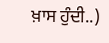ਖ਼ਾਸ ਹੁੰਦੀ..)